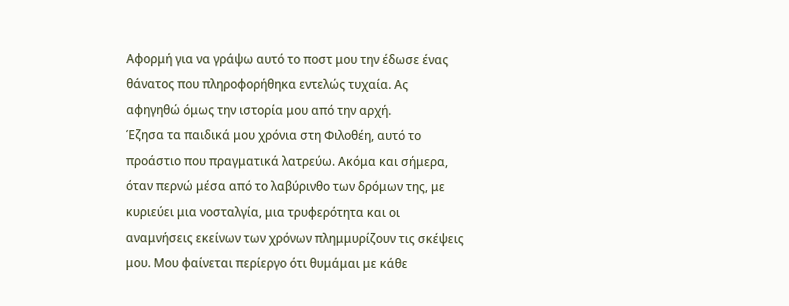Αφορμή για να γράψω αυτό το ποστ μου την έδωσε ένας θάνατος που πληροφορήθηκα εντελώς τυχαία. Ας αφηγηθώ όμως την ιστορία μου από την αρχή.
Έζησα τα παιδικά μου χρόνια στη Φιλοθέη, αυτό το προάστιο που πραγματικά λατρεύω. Ακόμα και σήμερα, όταν περνώ μέσα από το λαβύρινθο των δρόμων της, με κυριεύει μια νοσταλγία, μια τρυφερότητα και οι αναμνήσεις εκείνων των χρόνων πλημμυρίζουν τις σκέψεις μου. Μου φαίνεται περίεργο ότι θυμάμαι με κάθε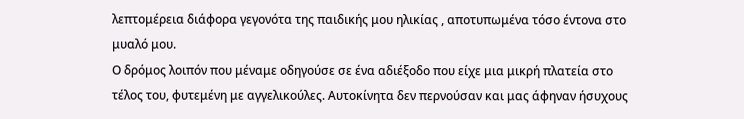λεπτομέρεια διάφορα γεγονότα της παιδικής μου ηλικίας , αποτυπωμένα τόσο έντονα στο μυαλό μου.
Ο δρόμος λοιπόν που μέναμε οδηγούσε σε ένα αδιέξοδο που είχε μια μικρή πλατεία στο τέλος του, φυτεμένη με αγγελικούλες. Αυτοκίνητα δεν περνούσαν και μας άφηναν ήσυχους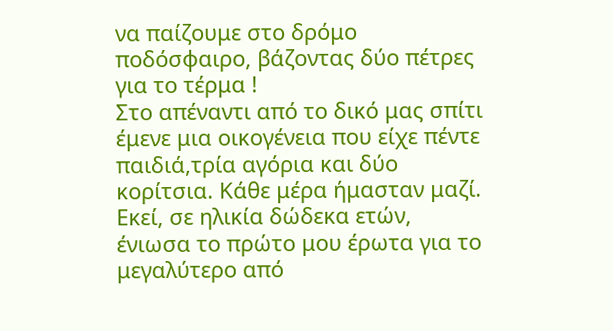να παίζουμε στο δρόμο ποδόσφαιρο, βάζοντας δύο πέτρες για το τέρμα !
Στο απέναντι από το δικό μας σπίτι έμενε μια οικογένεια που είχε πέντε παιδιά,τρία αγόρια και δύο κορίτσια. Κάθε μέρα ήμασταν μαζί.
Εκεί, σε ηλικία δώδεκα ετών, ένιωσα το πρώτο μου έρωτα για το μεγαλύτερο από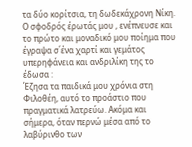τα δύο κορίτσια, τη δωδεκάχρονη Νίκη. Ο σφοδρός έρωτάς μου , ενέπνευσε και το πρώτο και μοναδικό μου ποίημα που έγραψα σ΄ένα χαρτί και γεμάτος υπερηφάνεια και ανδριλίκη της το έδωσα :
Έζησα τα παιδικά μου χρόνια στη Φιλοθέη, αυτό το προάστιο που πραγματικά λατρεύω. Ακόμα και σήμερα, όταν περνώ μέσα από το λαβύρινθο των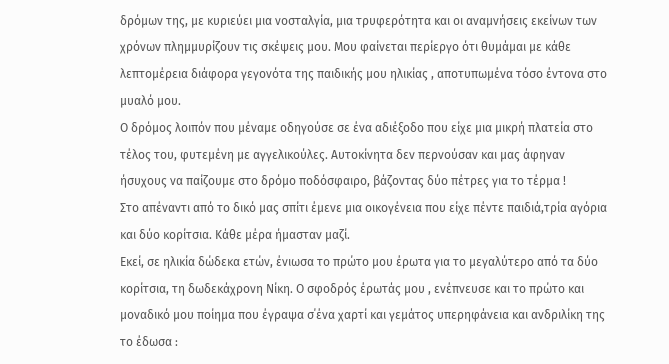δρόμων της, με κυριεύει μια νοσταλγία, μια τρυφερότητα και οι αναμνήσεις εκείνων των χρόνων πλημμυρίζουν τις σκέψεις μου. Μου φαίνεται περίεργο ότι θυμάμαι με κάθε λεπτομέρεια διάφορα γεγονότα της παιδικής μου ηλικίας , αποτυπωμένα τόσο έντονα στο μυαλό μου.
Ο δρόμος λοιπόν που μέναμε οδηγούσε σε ένα αδιέξοδο που είχε μια μικρή πλατεία στο τέλος του, φυτεμένη με αγγελικούλες. Αυτοκίνητα δεν περνούσαν και μας άφηναν ήσυχους να παίζουμε στο δρόμο ποδόσφαιρο, βάζοντας δύο πέτρες για το τέρμα !
Στο απέναντι από το δικό μας σπίτι έμενε μια οικογένεια που είχε πέντε παιδιά,τρία αγόρια και δύο κορίτσια. Κάθε μέρα ήμασταν μαζί.
Εκεί, σε ηλικία δώδεκα ετών, ένιωσα το πρώτο μου έρωτα για το μεγαλύτερο από τα δύο κορίτσια, τη δωδεκάχρονη Νίκη. Ο σφοδρός έρωτάς μου , ενέπνευσε και το πρώτο και μοναδικό μου ποίημα που έγραψα σ΄ένα χαρτί και γεμάτος υπερηφάνεια και ανδριλίκη της το έδωσα :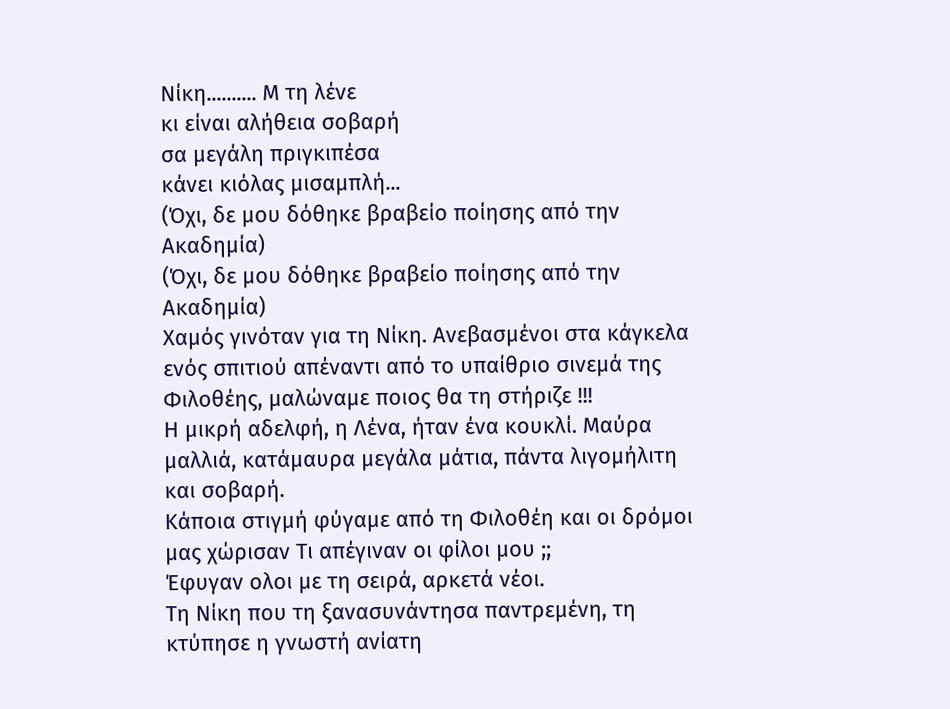Νίκη.......... Μ τη λένε
κι είναι αλήθεια σοβαρή
σα μεγάλη πριγκιπέσα
κάνει κιόλας μισαμπλή...
(Όχι, δε μου δόθηκε βραβείο ποίησης από την Ακαδημία)
(Όχι, δε μου δόθηκε βραβείο ποίησης από την Ακαδημία)
Χαμός γινόταν για τη Νίκη. Ανεβασμένοι στα κάγκελα ενός σπιτιού απέναντι από το υπαίθριο σινεμά της Φιλοθέης, μαλώναμε ποιος θα τη στήριζε !!!
Η μικρή αδελφή, η Λένα, ήταν ένα κουκλί. Μαύρα μαλλιά, κατάμαυρα μεγάλα μάτια, πάντα λιγομήλιτη και σοβαρή.
Κάποια στιγμή φύγαμε από τη Φιλοθέη και οι δρόμοι μας χώρισαν Τι απέγιναν οι φίλοι μου ;;
Έφυγαν ολοι με τη σειρά, αρκετά νέοι.
Τη Νίκη που τη ξανασυνάντησα παντρεμένη, τη κτύπησε η γνωστή ανίατη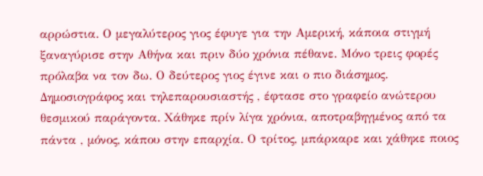αρρώστια. Ο μεγαλύτερος γιος έφυγε για την Αμερική, κάποια στιγμή ξαναγύρισε στην Αθήνα και πριν δύο χρόνια πέθανε. Μόνο τρεις φορές πρόλαβα να τον δω. Ο δεύτερος γιος έγινε και ο πιο διάσημος. Δημοσιογράφος και τηλεπαρουσιαστής , έφτασε στο γραφείο ανώτερου θεσμικού παράγοντα. Χάθηκε πρίν λίγα χρόνια, αποτραβηγμένος από τα πάντα , μόνος, κάπου στην επαρχία. Ο τρίτος, μπάρκαρε και χάθηκε ποιος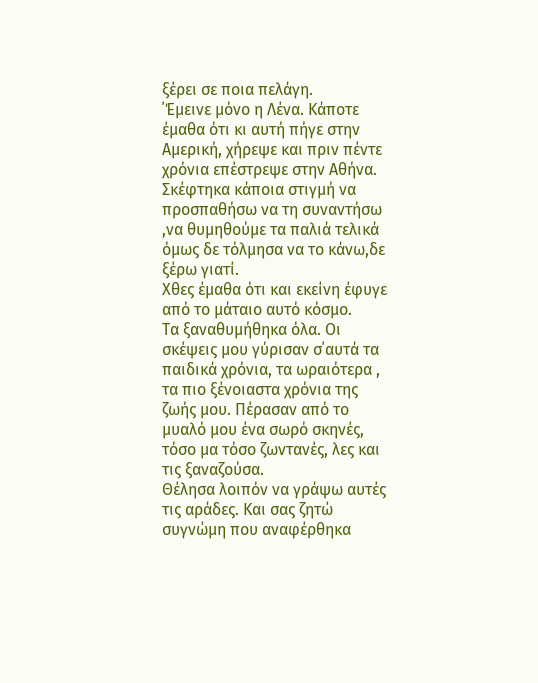ξέρει σε ποια πελάγη.
΄Έμεινε μόνο η Λένα. Κάποτε έμαθα ότι κι αυτή πήγε στην Αμερική, χήρεψε και πριν πέντε χρόνια επέστρεψε στην Αθήνα. Σκέφτηκα κάποια στιγμή να προσπαθήσω να τη συναντήσω ,να θυμηθούμε τα παλιά τελικά όμως δε τόλμησα να το κάνω,δε ξέρω γιατί.
Χθες έμαθα ότι και εκείνη έφυγε από το μάταιο αυτό κόσμο.
Τα ξαναθυμήθηκα όλα. Οι σκέψεις μου γύρισαν σ΄αυτά τα παιδικά χρόνια, τα ωραιότερα , τα πιο ξένοιαστα χρόνια της ζωής μου. Πέρασαν από το μυαλό μου ένα σωρό σκηνές, τόσο μα τόσο ζωντανές, λες και τις ξαναζούσα.
Θέλησα λοιπόν να γράψω αυτές τις αράδες. Και σας ζητώ συγνώμη που αναφέρθηκα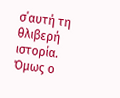σ΄αυτή τη θλιβερή ιστορία.
Όμως ο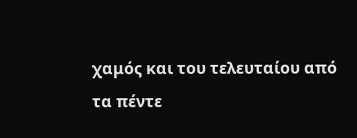χαμός και του τελευταίου από τα πέντε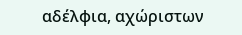αδέλφια, αχώριστων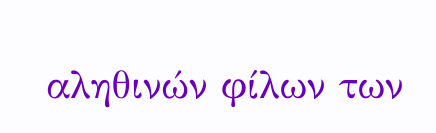αληθινών φίλων των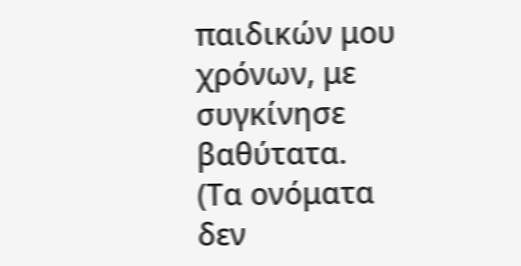παιδικών μου χρόνων, με συγκίνησε βαθύτατα.
(Τα ονόματα δεν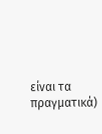είναι τα πραγματικά)